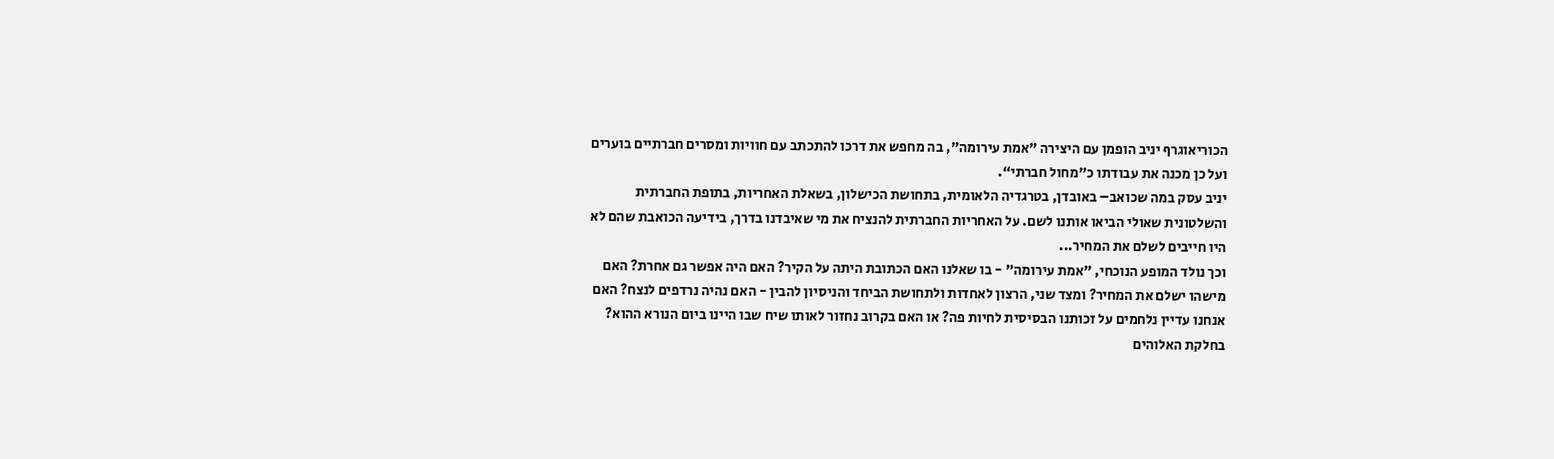הכוריאוגרף יניב הופמן עם היצירה "אמת עירומה", בה מחפש את דרכו להתכתב עם חוויות ומסרים חברתיים בוערים ועל כן מכנה את עבודתו כ"מחול חברתי“.
יניב עסק במה שכואב– באובדן, בטרגדיה הלאומית, בתחושת הכישלון, בשאלת האחריות, בתופת החברתית והשלטונית שאולי הביאו אותנו לשם. על האחריות החברתית להנציח את מי שאיבדנו בדרך, בידיעה הכואבת שהם לא היו חייבים לשלם את המחיר...
וכך נולד המופע הנוכחי, "אמת עירומה" - בו שאלנו האם הכתובת היתה על הקיר? האם היה אפשר גם אחרת? האם מישהו ישלם את המחיר? ומצד שני, הרצון לאחדות ולתחושת הביחד והניסיון להבין - האם נהיה נרדפים לנצח? האם אנחנו עדיין נלחמים על זכותנו הבסיסית לחיות פה? או האם בקרוב נחזור לאותו שיח שבו היינו ביום הנורא ההוא?
בחלקת האלוהים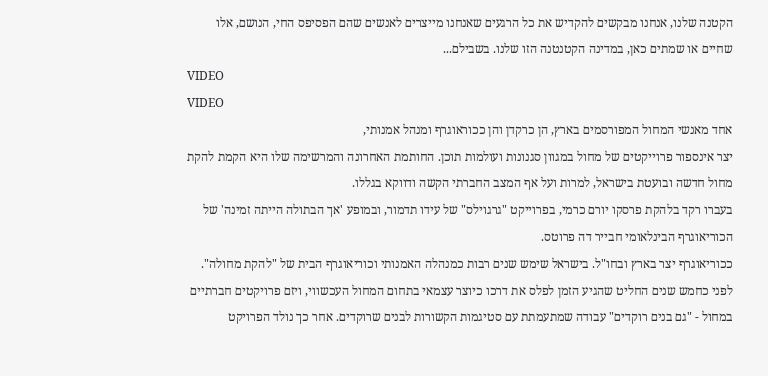הקטנה שלנו, אנחנו מבקשים להקדיש את כל הרגעים שאנחנו מייצרים לאנשים שהם הפסיפס החי, הנושם, אלו
שחיים או שמתים כאן, במדינה הקטנטנה הזו שלנו. בשבילם...
VIDEO
VIDEO
אחד מאנשי המחול המפורסמים בארץ, הן כרקדן והן ככוראוגרף ומנהל אמנותי,
יצר אינספור פרוייקטים של מחול במגוון סגנונות ועולמות תוכן. החותמת האחרונה והמרשימה שלו היא הקמת להקת מחול חדשה ובועטת בישראל, למרות ועל אף המצב החברתי הקשה ודווקא בגללו.
בעברו רקד בלהקת פרסקו יורם כרמי, בפרוייקט "גרגוילס" של עידו תדמור, ובמופע 'אך הבתולה הייתה זמינה' של הכוריאוגרף הבינלאומי חבייר דה פרוטס.
ככוריאוגרף יצר בארץ ובחו"ל. בישראל שימש שנים רבות כמנהלה האמנותי וכוריאוגרף הבית של "להקת מחולה". לפני כחמש שנים החליט שהגיע הזמן לפלס את דרכו כיוצר עצמאי בתחום המחול העכשווי, ויזם פרויקטים חברתיים במחול - "גם בנים רוקדים" עבודה שמתעמתת עם סטיגמות הקשורות לבנים שרוקדים. אחר כך נולד הפרויקט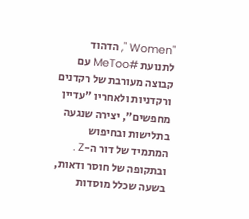"Women ", הדהוד לתנועת #MeToo עם קבוצה מעורבת של רקדנים ורקדניות ולאחריו "עדיין מחפשים", יצירה שנגעה בתלישות ובחיפוש המתמיד של דור ה-Z .
ובתקופה של חוסר ודאות, בשעה שכלל מוסדות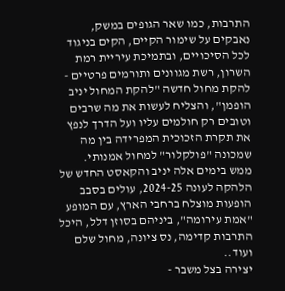התרבות, כמו שאר הגופים במשק, נאבקים על שימור הקיים, הקים בניגוד לכל הסיכויים, ובתמיכת עיריית רמת השרון, רשת מגוונים ותורמים פרטיים - להקת מחול חדשה "להקת המחול יניב הופמן", והצליח לעשות את מה שרבים וטובים רק חולמים עליו ועל הדרך לנפץ את תקרת הזכוכית המפרידה בין מה שמכונה "פולקלור" למחול אמנותי.
ממש בימים אלה יניב והקאסט החדש של הלהקה לעונה 2024-25, עולים בסבב הופעות מוצלח ברחבי הארץ, עם המופע "אמת עירומה", ביניהם בסוזן דלל, היכל התרבות קדימה, נס ציונה, מחול שלם ועוד..
יצירה בצל משבר -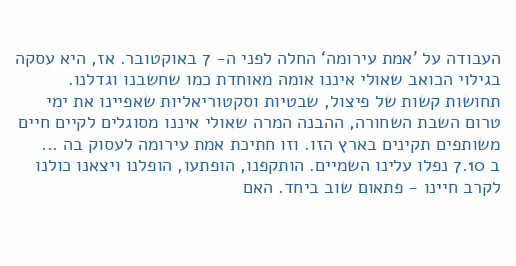העבודה על ’אמת עירומה‘ החלה לפני ה- 7 באוקטובר. אז, היא עסקה בגילוי הכואב שאולי איננו אומה מאוחדת כמו שחשבנו וגדלנו.
תחושות קשות של פיצול, שבטיות וסקטוריאליות שאפיינו את ימי טרום השבת השחורה, ההבנה המרה שאולי איננו מסוגלים לקיים חיים
משותפים תקינים בארץ הזו. וזו חתיכת אמת עירומה לעסוק בה ...
ב 7.10 נפלו עלינו השמיים. הותקפנו, הופתעו, הופלנו ויצאנו כולנו לקרב חיינו - פתאום שוב ביחד. האם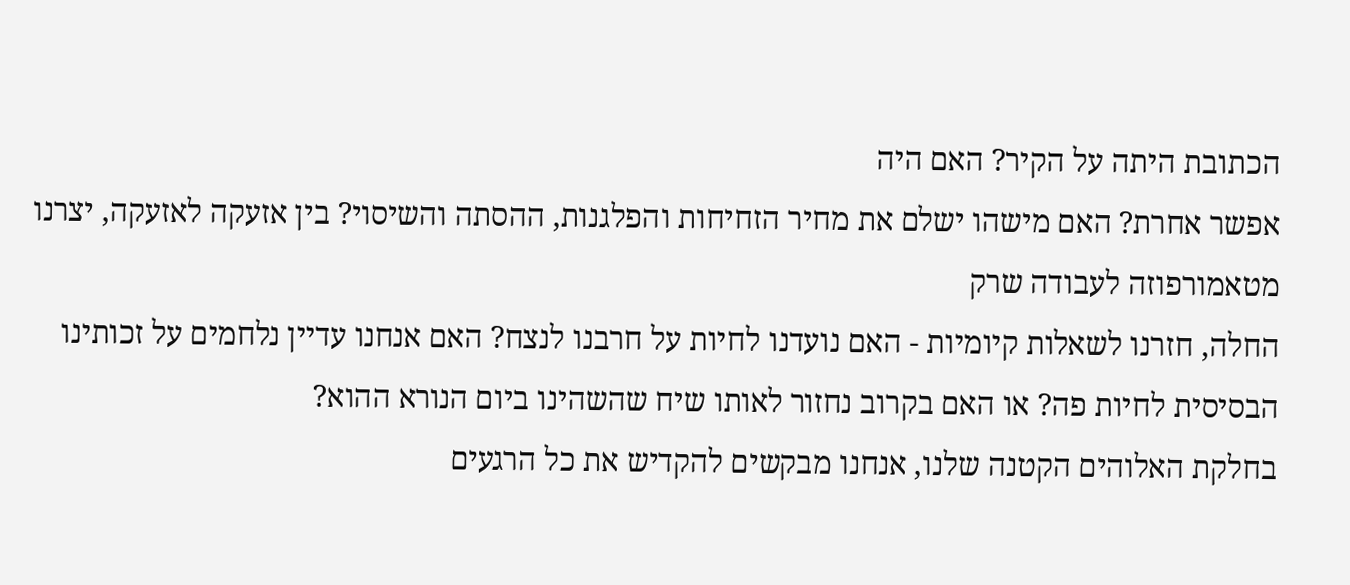הכתובת היתה על הקיר? האם היה
אפשר אחרת? האם מישהו ישלם את מחיר הזחיחות והפלגנות, ההסתה והשיסוי? בין אזעקה לאזעקה, יצרנו מטאמורפוזה לעבודה שרק
החלה, חזרנו לשאלות קיומיות - האם נועדנו לחיות על חרבנו לנצח? האם אנחנו עדיין נלחמים על זכותינו הבסיסית לחיות פה? או האם בקרוב נחזור לאותו שיח שהשהינו ביום הנורא ההוא?
בחלקת האלוהים הקטנה שלנו, אנחנו מבקשים להקדיש את כל הרגעים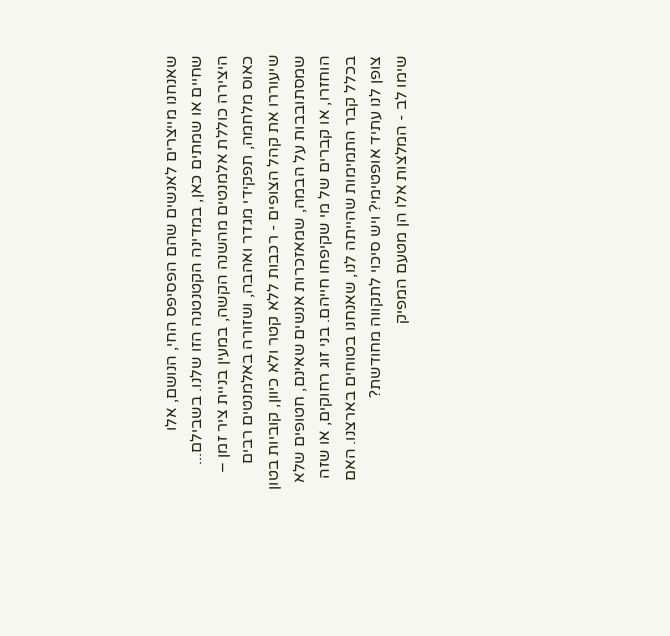שאנחנו מייצרים לאנשים שהם הפסיפס החי, הנושם, אלו
שחיים או שמתים כאן, במדינה הקטנטנה הזו שלנו. בשבילם...
היצירה כוללת אלמנטים מהשנה הקשה, במעין בניית ציר זמן – כאוס מלחמה, תפקידי מגדר ואהבה, ושזורה באלמנטים רבים שיעוררו את קהל הצופים - רכבות ללא קטר ולא כיוון, קוביות בטון שמסתובבות על הבמה, שמאזכרות אנשים שאינם, חטופים שלא הוחזרו, או קברים של מי שקיפחו חייהם. בני זוג רחוקים, או שזה בכלל קבר התמימות שהייתה לנו, שאנחנו בטוחים בארצנו. האם צופן לנו עתיד אופטימי? ויש סיכוי לתקווה מחודשת?
שימו לב - המלצות אלו הן מטעם המפיק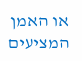או האמן המציעים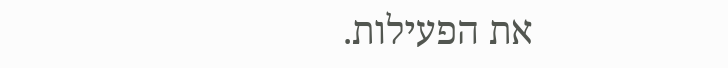את הפעילות.